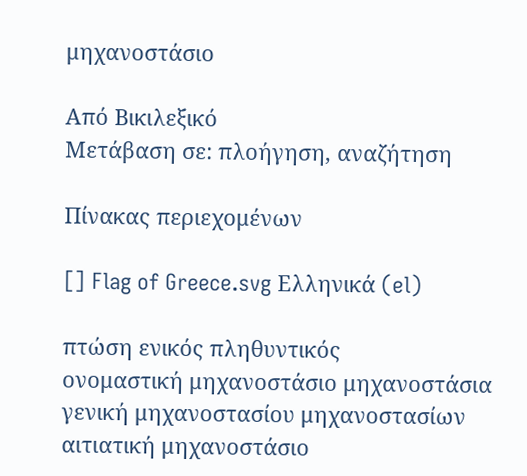μηχανοστάσιο

Από Βικιλεξικό
Μετάβαση σε: πλοήγηση, αναζήτηση

Πίνακας περιεχομένων

[] Flag of Greece.svg Ελληνικά (el)

πτώση ενικός πληθυντικός
ονομαστική μηχανοστάσιο μηχανοστάσια
γενική μηχανοστασίου μηχανοστασίων
αιτιατική μηχανοστάσιο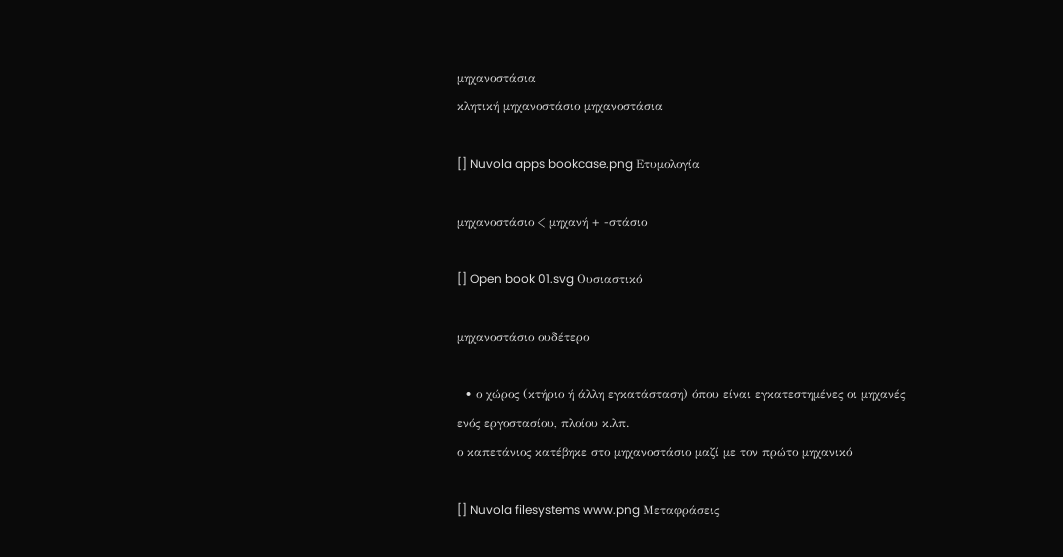μηχανοστάσια
κλητική μηχανοστάσιο μηχανοστάσια

[] Nuvola apps bookcase.png Ετυμολογία

μηχανοστάσιο < μηχανή + -στάσιο

[] Open book 01.svg Ουσιαστικό

μηχανοστάσιο ουδέτερο

  • ο χώρος (κτήριο ή άλλη εγκατάσταση) όπου είναι εγκατεστημένες οι μηχανές ενός εργοστασίου, πλοίου κ.λπ.
ο καπετάνιος κατέβηκε στο μηχανοστάσιο μαζί με τον πρώτο μηχανικό

[] Nuvola filesystems www.png Μεταφράσεις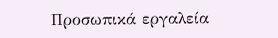Προσωπικά εργαλεία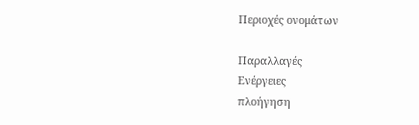Περιοχές ονομάτων

Παραλλαγές
Ενέργειες
πλοήγηση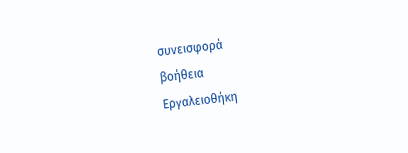συνεισφορά
βοήθεια
Εργαλειοθήκη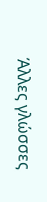Άλλες γλώσσες